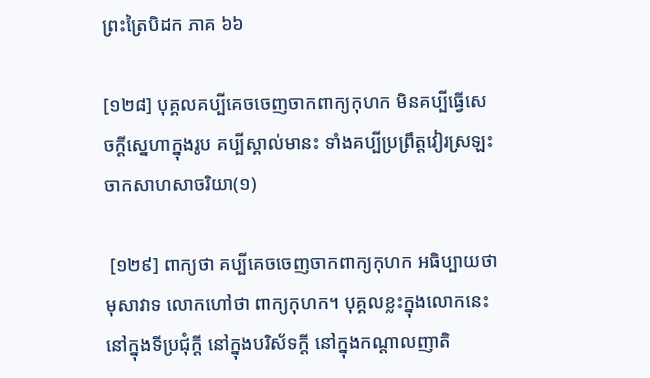ព្រះត្រៃបិដក ភាគ ៦៦

[១២៨] បុគ្គលគប្បីគេចចេញចាកពាក្យកុហក មិនគប្បីធ្វើសេចក្តីស្នេហាក្នុងរូប គប្បីស្គាល់មានះ ទាំងគប្បីប្រព្រឹត្តវៀរស្រឡះចាកសាហសាចរិយា(១)

 [១២៩] ពាក្យថា គប្បីគេចចេញចាកពាក្យកុហក អធិប្បាយថា មុសាវាទ លោកហៅថា ពាក្យកុហក។ បុគ្គលខ្លះក្នុងលោកនេះ នៅក្នុងទីប្រជុំក្តី នៅក្នុងបរិស័ទក្តី នៅក្នុងកណ្តាលញាតិ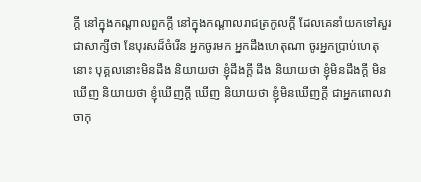ក្តី នៅក្នុងកណ្តាលពួកក្តី នៅក្នុងកណ្តាលរាជត្រកូលក្តី ដែលគេនាំយកទៅសួរជាសាក្សីថា នែបុរសដ៏ចំរើន អ្នកចូរមក អ្នកដឹងហេតុណា ចូរអ្នកប្រាប់ហេតុនោះ បុគ្គលនោះមិនដឹង និយាយថា ខ្ញុំដឹងក្តី ដឹង និយាយថា ខ្ញុំមិនដឹងក្តី មិនឃើញ និយាយថា ខ្ញុំឃើញក្តី ឃើញ និយាយថា ខ្ញុំមិនឃើញក្តី ជាអ្នកពោលវាចាកុ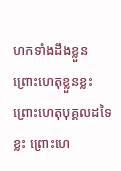ហកទាំងដឹងខ្លួន ព្រោះហេតុខ្លួនខ្លះ ព្រោះហេតុបុគ្គលដទៃខ្លះ ព្រោះហេ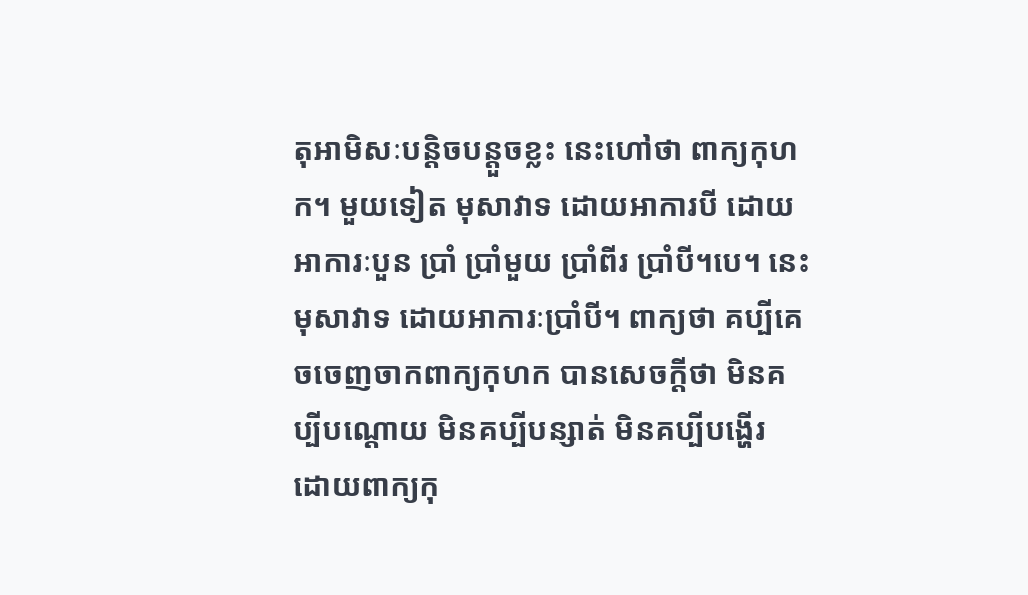តុអាមិសៈបន្តិចបន្តួចខ្លះ នេះហៅថា ពាក្យកុហក។ មួយទៀត មុសាវាទ ដោយអាការបី ដោយអាការៈបួន ប្រាំ ប្រាំមួយ ប្រាំពីរ ប្រាំបី។បេ។ នេះ មុសាវាទ ដោយអាការៈប្រាំបី។ ពាក្យថា គប្បីគេចចេញចាកពាក្យកុហក បានសេចក្តីថា មិនគប្បីបណ្តោយ មិនគប្បីបន្សាត់ មិនគប្បីបង្ហើរ ដោយពាក្យកុ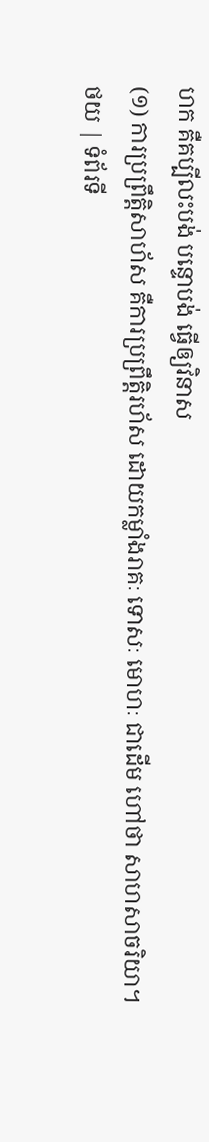ហក គឺគប្បីលះបង់ បន្ទោបង់ ធ្វើឲ្យវិនាស
(១) ការប្រព្រឹត្តិសាហ័ស គឺការប្រព្រឹត្តិរហ័ស ដោយកម្លាំងរាគៈ ទោសៈ មោហៈ ជាដើម ហៅថា សាហសាចរិយា។
ថយ | ទំព័រទី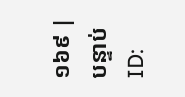១៦៩ | បន្ទាប់
ID: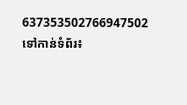637353502766947502
ទៅកាន់ទំព័រ៖